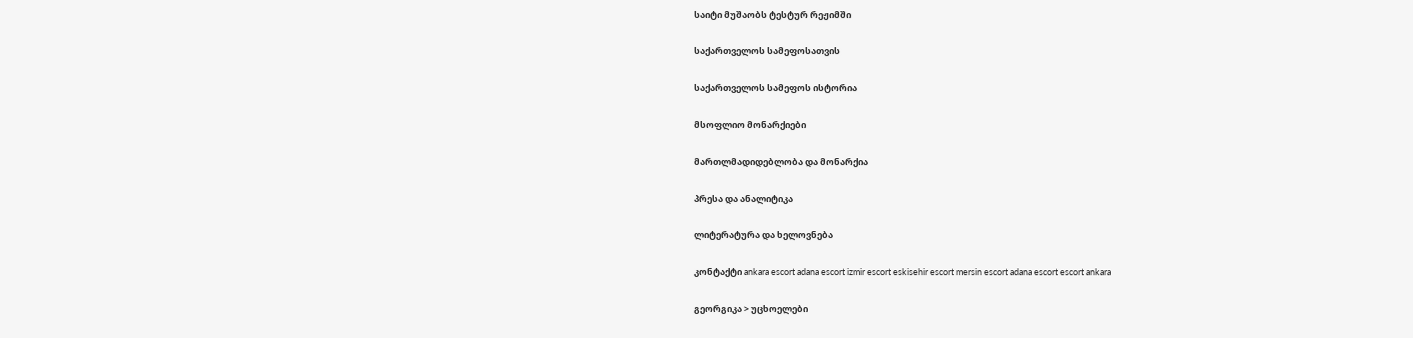საიტი მუშაობს ტესტურ რეჟიმში

საქართველოს სამეფოსათვის

საქართველოს სამეფოს ისტორია

მსოფლიო მონარქიები

მართლმადიდებლობა და მონარქია

პრესა და ანალიტიკა

ლიტერატურა და ხელოვნება

კონტაქტი ankara escort adana escort izmir escort eskisehir escort mersin escort adana escort escort ankara

გეორგიკა > უცხოელები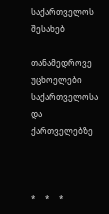საქართველოს შესახებ

თანამედროვე უცხოელები საქართველოსა და ქართველებზე



*     *     *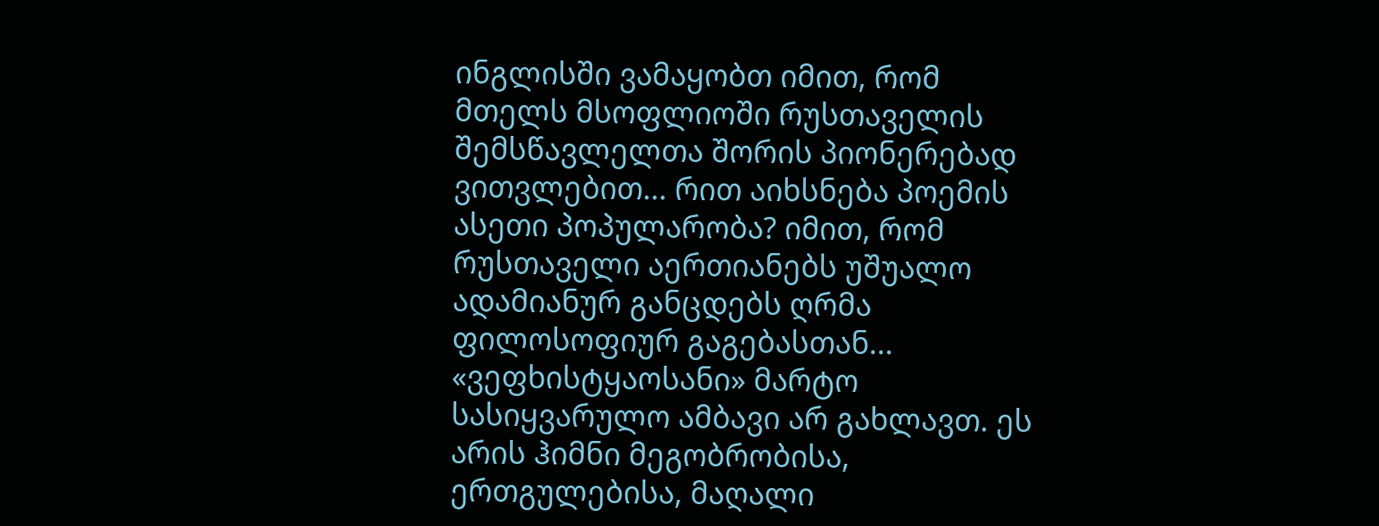ინგლისში ვამაყობთ იმით, რომ მთელს მსოფლიოში რუსთაველის შემსწავლელთა შორის პიონერებად ვითვლებით... რით აიხსნება პოემის ასეთი პოპულარობა? იმით, რომ რუსთაველი აერთიანებს უშუალო ადამიანურ განცდებს ღრმა ფილოსოფიურ გაგებასთან... «ვეფხისტყაოსანი» მარტო სასიყვარულო ამბავი არ გახლავთ. ეს არის ჰიმნი მეგობრობისა, ერთგულებისა, მაღალი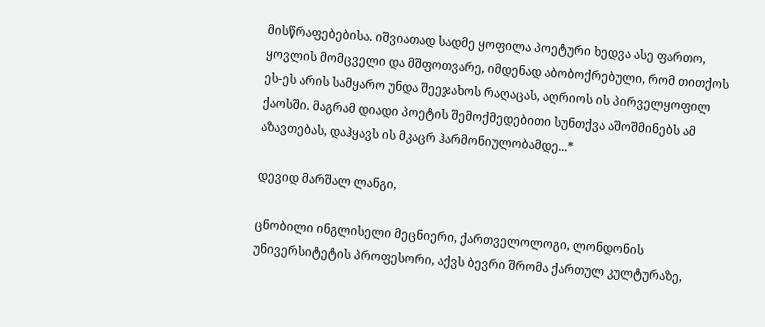მისწრაფებებისა. იშვიათად სადმე ყოფილა პოეტური ხედვა ასე ფართო, ყოვლის მომცველი და მშფოთვარე, იმდენად აბობოქრებული, რომ თითქოს ეს-ეს არის სამყარო უნდა შეეჯახოს რაღაცას, აღრიოს ის პირველყოფილ ქაოსში. მაგრამ დიადი პოეტის შემოქმედებითი სუნთქვა აშოშმინებს ამ აზავთებას, დაჰყავს ის მკაცრ ჰარმონიულობამდე...*

დევიდ მარშალ ლანგი,

ცნობილი ინგლისელი მეცნიერი, ქართველოლოგი, ლონდონის უნივერსიტეტის პროფესორი, აქვს ბევრი შრომა ქართულ კულტურაზე,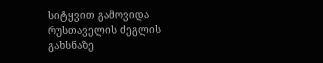სიტყვით გამოვიდა რუსთაველის ძეგლის გახსნაზე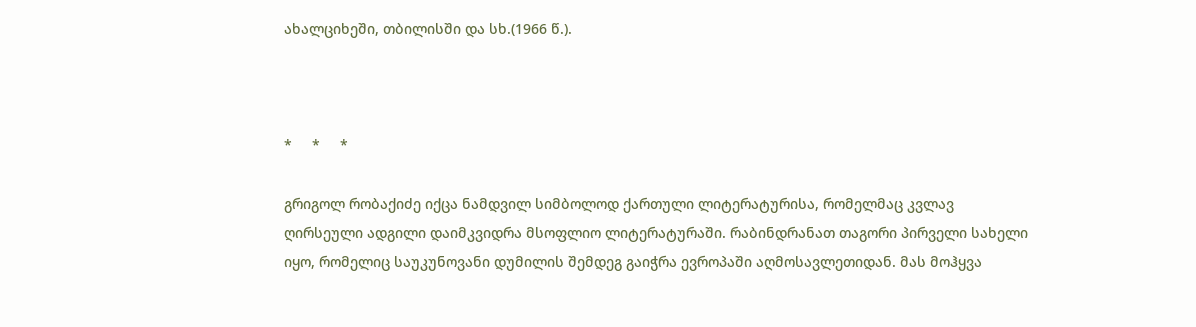ახალციხეში, თბილისში და სხ.(1966 წ.).



*     *     *

გრიგოლ რობაქიძე იქცა ნამდვილ სიმბოლოდ ქართული ლიტერატურისა, რომელმაც კვლავ ღირსეული ადგილი დაიმკვიდრა მსოფლიო ლიტერატურაში. რაბინდრანათ თაგორი პირველი სახელი იყო, რომელიც საუკუნოვანი დუმილის შემდეგ გაიჭრა ევროპაში აღმოსავლეთიდან. მას მოჰყვა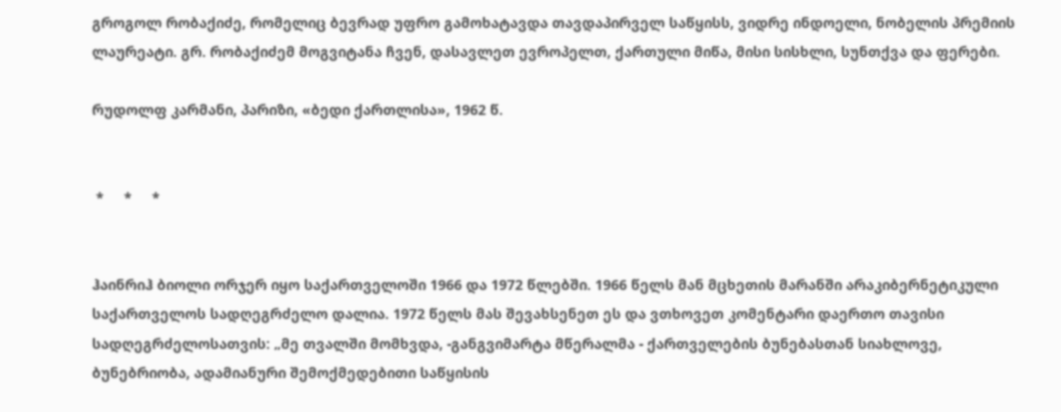გროგოლ რობაქიძე, რომელიც ბევრად უფრო გამოხატავდა თავდაპირველ საწყისს, ვიდრე ინდოელი, ნობელის პრემიის ლაურეატი. გრ. რობაქიძემ მოგვიტანა ჩვენ, დასავლეთ ევროპელთ, ქართული მიწა, მისი სისხლი, სუნთქვა და ფერები.

რუდოლფ კარმანი, პარიზი, «ბედი ქართლისა», 1962 წ.


 *     *     *


ჰაინრიჰ ბიოლი ორჯერ იყო საქართველოში 1966 და 1972 წლებში. 1966 წელს მან მცხეთის მარანში არაკიბერნეტიკული საქართველოს სადღეგრძელო დალია. 1972 წელს მას შევახსენეთ ეს და ვთხოვეთ კომენტარი დაერთო თავისი სადღეგრძელოსათვის: „მე თვალში მომხვდა, -განგვიმარტა მწერალმა - ქართველების ბუნებასთან სიახლოვე, ბუნებრიობა, ადამიანური შემოქმედებითი საწყისის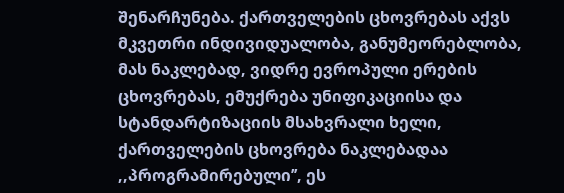შენარჩუნება. ქართველების ცხოვრებას აქვს მკვეთრი ინდივიდუალობა, განუმეორებლობა, მას ნაკლებად, ვიდრე ევროპული ერების ცხოვრებას, ემუქრება უნიფიკაციისა და სტანდარტიზაციის მსახვრალი ხელი, ქართველების ცხოვრება ნაკლებადაა ,,პროგრამირებული’’, ეს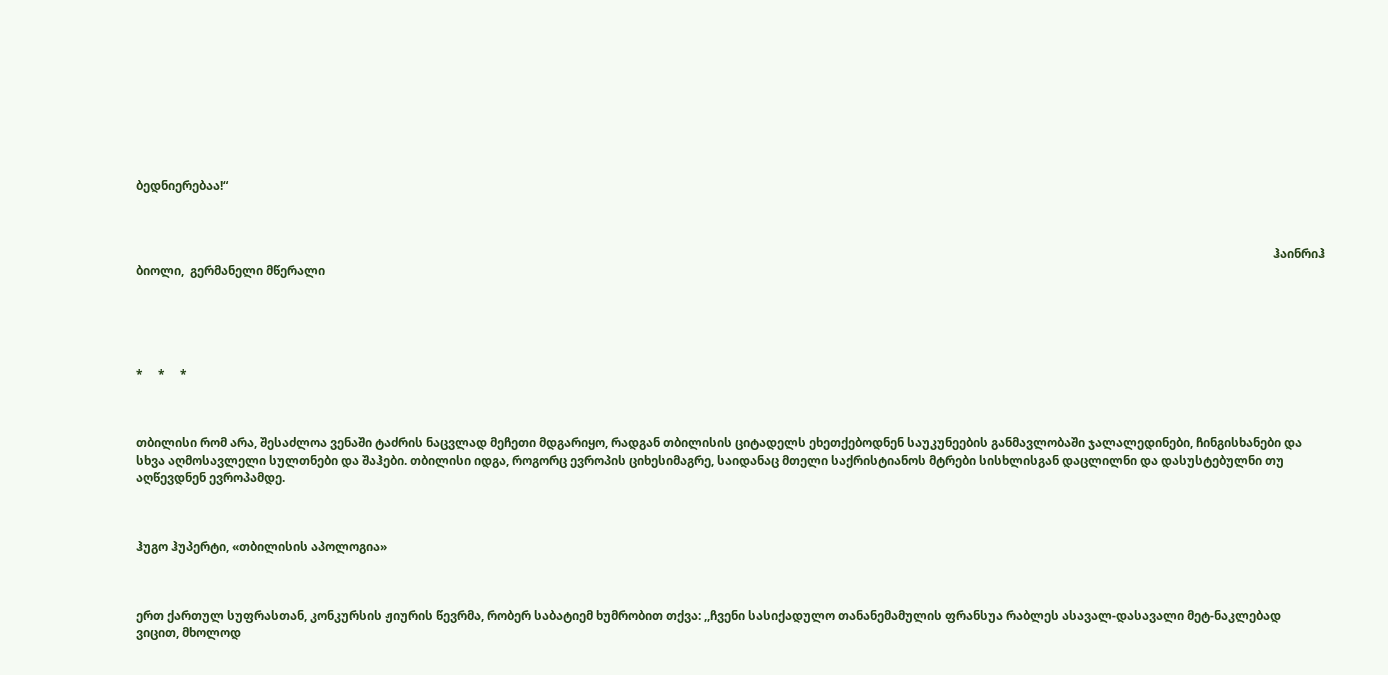ბედნიერებაა!“



                                                                                                                                                                                                                                                                                                                                                                                           ჰაინრიჰ ბიოლი,  გერმანელი მწერალი





*     *     *



თბილისი რომ არა, შესაძლოა ვენაში ტაძრის ნაცვლად მეჩეთი მდგარიყო, რადგან თბილისის ციტადელს ეხეთქებოდნენ საუკუნეების განმავლობაში ჯალალედინები, ჩინგისხანები და სხვა აღმოსავლელი სულთნები და შაჰები. თბილისი იდგა, როგორც ევროპის ციხესიმაგრე, საიდანაც მთელი საქრისტიანოს მტრები სისხლისგან დაცლილნი და დასუსტებულნი თუ აღწევდნენ ევროპამდე.



ჰუგო ჰუპერტი, «თბილისის აპოლოგია»



ერთ ქართულ სუფრასთან, კონკურსის ჟიურის წევრმა, რობერ საბატიემ ხუმრობით თქვა: ,,ჩვენი სასიქადულო თანანემამულის ფრანსუა რაბლეს ასავალ-დასავალი მეტ-ნაკლებად ვიცით, მხოლოდ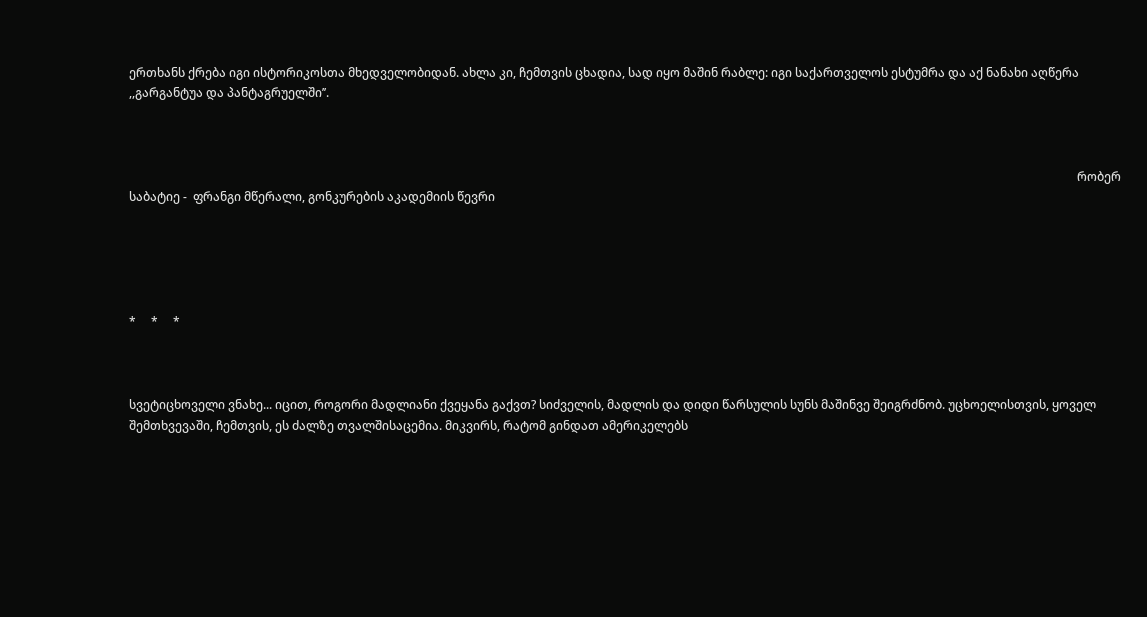ერთხანს ქრება იგი ისტორიკოსთა მხედველობიდან. ახლა კი, ჩემთვის ცხადია, სად იყო მაშინ რაბლე: იგი საქართველოს ესტუმრა და აქ ნანახი აღწერა ,,გარგანტუა და პანტაგრუელში’’.



                                                                                                                                                                                                                                                                                                                            რობერ საბატიე -  ფრანგი მწერალი, გონკურების აკადემიის წევრი





*     *     *



სვეტიცხოველი ვნახე... იცით, როგორი მადლიანი ქვეყანა გაქვთ? სიძველის, მადლის და დიდი წარსულის სუნს მაშინვე შეიგრძნობ. უცხოელისთვის, ყოველ შემთხვევაში, ჩემთვის, ეს ძალზე თვალშისაცემია. მიკვირს, რატომ გინდათ ამერიკელებს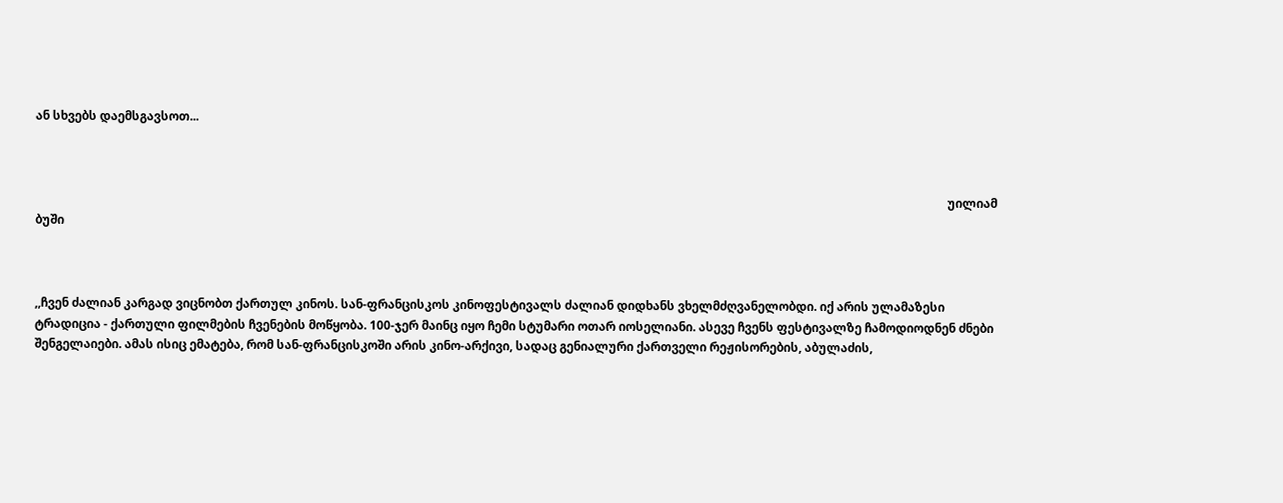ან სხვებს დაემსგავსოთ...



                                                                                                                                                                                                                                                                                                                უილიამ ბუში



,,ჩვენ ძალიან კარგად ვიცნობთ ქართულ კინოს. სან-ფრანცისკოს კინოფესტივალს ძალიან დიდხანს ვხელმძღვანელობდი. იქ არის ულამაზესი ტრადიცია - ქართული ფილმების ჩვენების მოწყობა. 100-ჯერ მაინც იყო ჩემი სტუმარი ოთარ იოსელიანი. ასევე ჩვენს ფესტივალზე ჩამოდიოდნენ ძნები შენგელაიები. ამას ისიც ემატება, რომ სან-ფრანცისკოში არის კინო-არქივი, სადაც გენიალური ქართველი რეჟისორების, აბულაძის,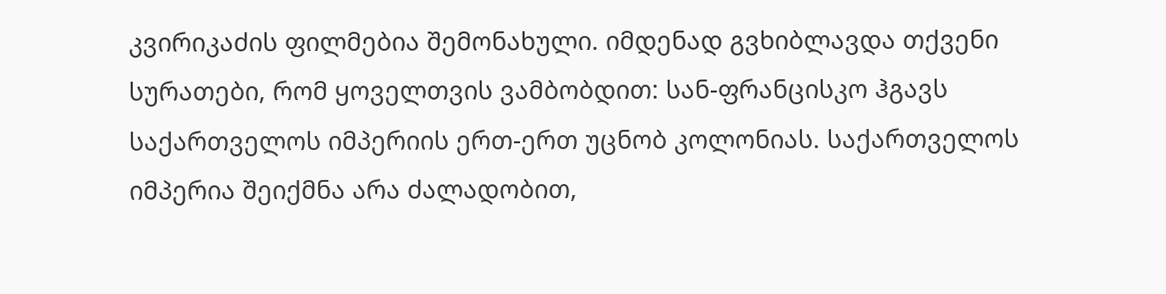კვირიკაძის ფილმებია შემონახული. იმდენად გვხიბლავდა თქვენი სურათები, რომ ყოველთვის ვამბობდით: სან-ფრანცისკო ჰგავს საქართველოს იმპერიის ერთ-ერთ უცნობ კოლონიას. საქართველოს იმპერია შეიქმნა არა ძალადობით,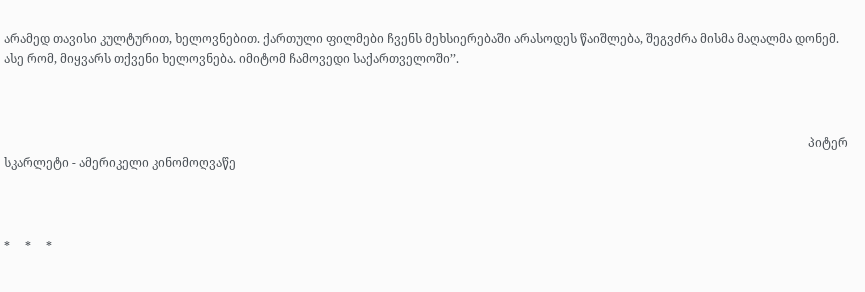არამედ თავისი კულტურით, ხელოვნებით. ქართული ფილმები ჩვენს მეხსიერებაში არასოდეს წაიშლება, შეგვძრა მისმა მაღალმა დონემ. ასე რომ, მიყვარს თქვენი ხელოვნება. იმიტომ ჩამოვედი საქართველოში’’.



                                                                                                                                                                                                                                                                            პიტერ სკარლეტი - ამერიკელი კინომოღვაწე



*     *     *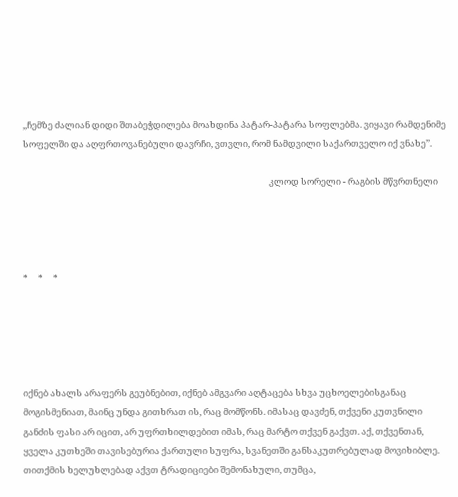,,ჩემზე ძალიან დიდი შთაბეჭდილება მოახდინა პატარ-პატარა სოფლებმა. ვიყავი რამდენიმე სოფელში და აღფრთოვანებული დავრჩი, ვთვლი, რომ ნამდვილი საქართველო იქ ვნახე’’.

                                                                                                                           კლოდ სორელი - რაგბის მწვრთნელი




*     *     *





იქნებ ახალს არაფერს გეუბნებით, იქნებ ამგვარი აღტაცება სხვა უცხოელებისგანაც მოგისმენიათ, მაინც უნდა გითხრათ ის, რაც მომწონს. იმასაც დავძენ, თქვენი კუთვნილი განძის ფასი არ იცით, არ უფრთხილდებით იმას, რაც მარტო თქვენ გაქვთ. აქ, თქვენთან, ყველა კუთხეში თავისებურია ქართული სუფრა, სვანეთში განსაკუთრებულად მოვიხიბლე. თითქმის ხელუხლებად აქვთ ტრადიციები შემონახული, თუმცა,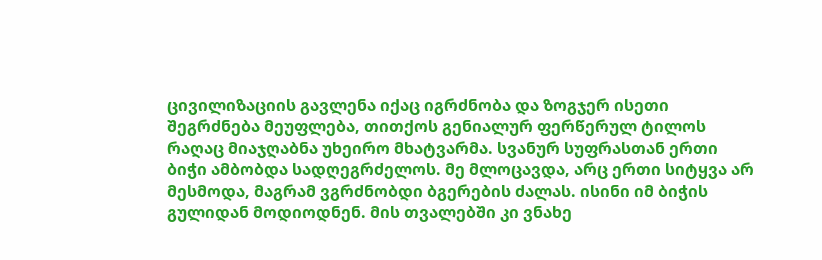ცივილიზაციის გავლენა იქაც იგრძნობა და ზოგჯერ ისეთი შეგრძნება მეუფლება, თითქოს გენიალურ ფერწერულ ტილოს რაღაც მიაჯღაბნა უხეირო მხატვარმა. სვანურ სუფრასთან ერთი ბიჭი ამბობდა სადღეგრძელოს. მე მლოცავდა, არც ერთი სიტყვა არ მესმოდა, მაგრამ ვგრძნობდი ბგერების ძალას. ისინი იმ ბიჭის გულიდან მოდიოდნენ. მის თვალებში კი ვნახე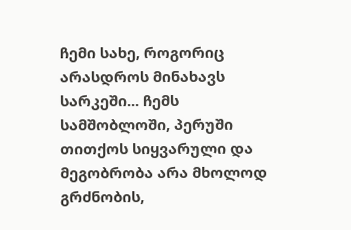ჩემი სახე, როგორიც არასდროს მინახავს სარკეში... ჩემს სამშობლოში, პერუში თითქოს სიყვარული და მეგობრობა არა მხოლოდ გრძნობის,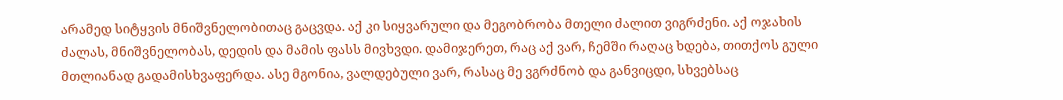არამედ სიტყვის მნიშვნელობითაც გაცვდა. აქ კი სიყვარული და მეგობრობა მთელი ძალით ვიგრძენი. აქ ოჯახის ძალას, მნიშვნელობას, დედის და მამის ფასს მივხვდი. დამიჯერეთ, რაც აქ ვარ, ჩემში რაღაც ხდება, თითქოს გული მთლიანად გადამისხვაფერდა. ასე მგონია, ვალდებული ვარ, რასაც მე ვგრძნობ და განვიცდი, სხვებსაც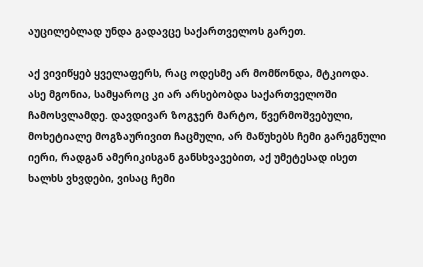აუცილებლად უნდა გადავცე საქართველოს გარეთ.

აქ ვივიწყებ ყველაფერს, რაც ოდესმე არ მომწონდა, მტკიოდა. ასე მგონია, სამყაროც კი არ არსებობდა საქართველოში ჩამოსვლამდე. დავდივარ ზოგჯერ მარტო, წვერმოშვებული, მოხეტიალე მოგზაურივით ჩაცმული, არ მაწუხებს ჩემი გარეგნული იერი, რადგან ამერიკისგან განსხვავებით, აქ უმეტესად ისეთ ხალხს ვხვდები, ვისაც ჩემი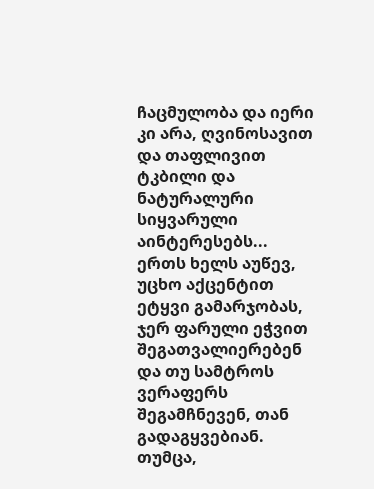ჩაცმულობა და იერი კი არა, ღვინოსავით და თაფლივით ტკბილი და ნატურალური სიყვარული აინტერესებს... ერთს ხელს აუწევ, უცხო აქცენტით ეტყვი გამარჯობას, ჯერ ფარული ეჭვით შეგათვალიერებენ და თუ სამტროს ვერაფერს შეგამჩნევენ, თან გადაგყვებიან. თუმცა,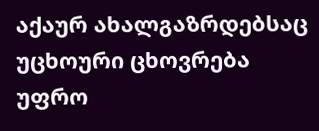აქაურ ახალგაზრდებსაც უცხოური ცხოვრება უფრო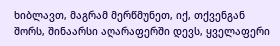ხიბლავთ, მაგრამ მერწმუნეთ, იქ, თქვენგან შორს, შინაარსი აღარაფერში დევს, ყველაფერი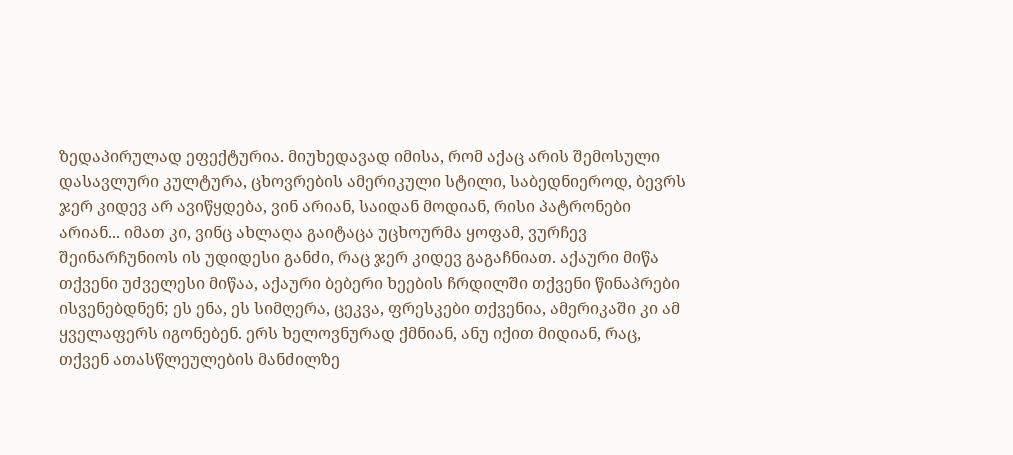ზედაპირულად ეფექტურია. მიუხედავად იმისა, რომ აქაც არის შემოსული დასავლური კულტურა, ცხოვრების ამერიკული სტილი, საბედნიეროდ, ბევრს ჯერ კიდევ არ ავიწყდება, ვინ არიან, საიდან მოდიან, რისი პატრონები არიან... იმათ კი, ვინც ახლაღა გაიტაცა უცხოურმა ყოფამ, ვურჩევ შეინარჩუნიოს ის უდიდესი განძი, რაც ჯერ კიდევ გაგაჩნიათ. აქაური მიწა თქვენი უძველესი მიწაა, აქაური ბებერი ხეების ჩრდილში თქვენი წინაპრები ისვენებდნენ; ეს ენა, ეს სიმღერა, ცეკვა, ფრესკები თქვენია, ამერიკაში კი ამ ყველაფერს იგონებენ. ერს ხელოვნურად ქმნიან, ანუ იქით მიდიან, რაც, თქვენ ათასწლეულების მანძილზე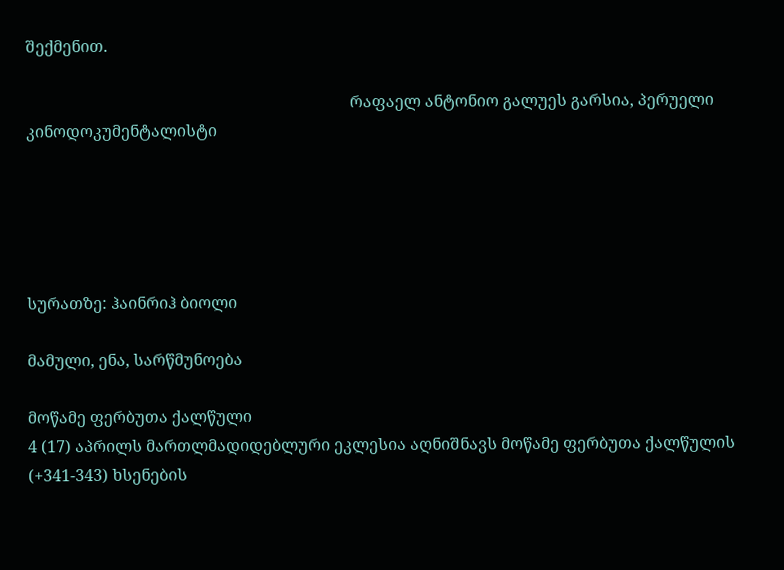შექმენით.

                                                                                 რაფაელ ანტონიო გალუეს გარსია, პერუელი კინოდოკუმენტალისტი





სურათზე: ჰაინრიჰ ბიოლი

მამული, ენა, სარწმუნოება

მოწამე ფერბუთა ქალწული
4 (17) აპრილს მართლმადიდებლური ეკლესია აღნიშნავს მოწამე ფერბუთა ქალწულის (+341-343) ხსენების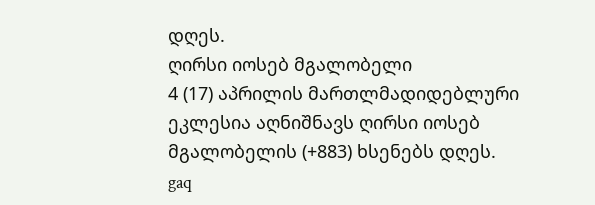დღეს.
ღირსი იოსებ მგალობელი
4 (17) აპრილის მართლმადიდებლური ეკლესია აღნიშნავს ღირსი იოსებ მგალობელის (+883) ხსენებს დღეს.
gaq